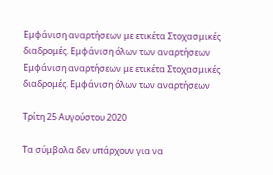Εμφάνιση αναρτήσεων με ετικέτα Στοχασμικές διαδρομές. Εμφάνιση όλων των αναρτήσεων
Εμφάνιση αναρτήσεων με ετικέτα Στοχασμικές διαδρομές. Εμφάνιση όλων των αναρτήσεων

Τρίτη 25 Αυγούστου 2020

Τα σύμβολα δεν υπάρχουν για να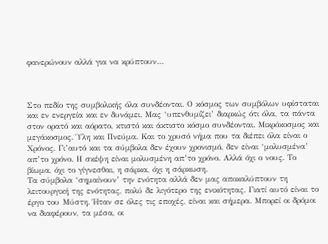φανερώνουν αλλά για να κρύπτουν…



Στο πεδίο της συμβολικής όλα συνδέονται. Ο κόσμος των συμβόλων υφίσταται και εν ενεργεία και εν δυνάμει. Μας ‘υπενθυμίζει’ διαρκώς ότι όλα, τα πάντα στον ορατό και αόρατο, κτιστό και άκτιστο κόσμο συνδέονται. Μικρόκοσμος και μεγάκοσμος. Ύλη και Πνεύμα. Και το χρυσό νήμα που τα διέπει όλα είναι ο Χρόνος. Γι’αυτό και τα σύμβολα δεν έχουν χρονισμό, δεν είναι ‘μολυσμένα’ απ’το χρόνο. Η σκέψη είναι μολυσμένη απ’το χρόνο. Αλλά όχι ο νους. Το βίωμα, όχι το γίγνεσθαι, η σάρκα, όχι η σάρκωση.
Τα σύμβολα ‘σημαίνουν’ την ενότητα αλλά δεν μας αποκαλύπτουν τη λειτουργική της ενότητας, πολύ δε λιγότερο της ενικότητας. Γιατί αυτό είναι το έργο του Μύστη. Ήταν σε όλες τις εποχές, είναι και σήμερα. Μπορεί οι δρόμοι να διαφέρουν, τα μέσα, οι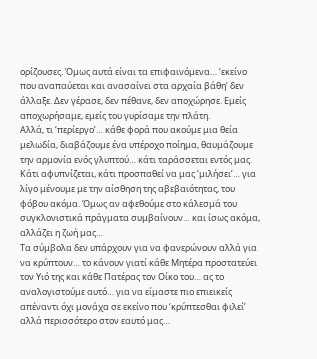ορίζουσες. Όμως αυτά είναι τα επιφαινόμενα… ‘εκείνο που αναπαύεται και ανασαίνει στα αρχαία βάθη’ δεν άλλαξε. Δεν γέρασε, δεν πέθανε, δεν αποχώρησε. Εμείς αποχωρήσαμε, εμείς του γυρίσαμε την πλάτη.
Αλλά, τι ‘περίεργο’… κάθε φορά που ακούμε μια θεία μελωδία, διαβάζουμε ένα υπέροχο ποίημα, θαυμάζουμε την αρμονία ενός γλυπτού… κάτι ταράσσεται εντός μας. Κάτι αφυπνίζεται, κάτι προσπαθεί να μας ‘μιλήσει’… για λίγο μένουμε με την αίσθηση της αβεβαιότητας, του φόβου ακόμα. Όμως αν αφεθούμε στο κάλεσμά του συγκλονιστικά πράγματα συμβαίνουν… και ίσως ακόμα, αλλάζει η ζωή μας…
Τα σύμβολα δεν υπάρχουν για να φανερώνουν αλλά για να κρύπτουν… το κάνουν γιατί κάθε Μητέρα προστατεύει τον Υιό της και κάθε Πατέρας τον Οίκο του… ας το αναλογιστούμε αυτό… για να είμαστε πιο επιεικείς απέναντι όχι μονάχα σε εκείνο που ‘κρύπτεσθαι φιλεί’ αλλά περισσότερο στον εαυτό μας…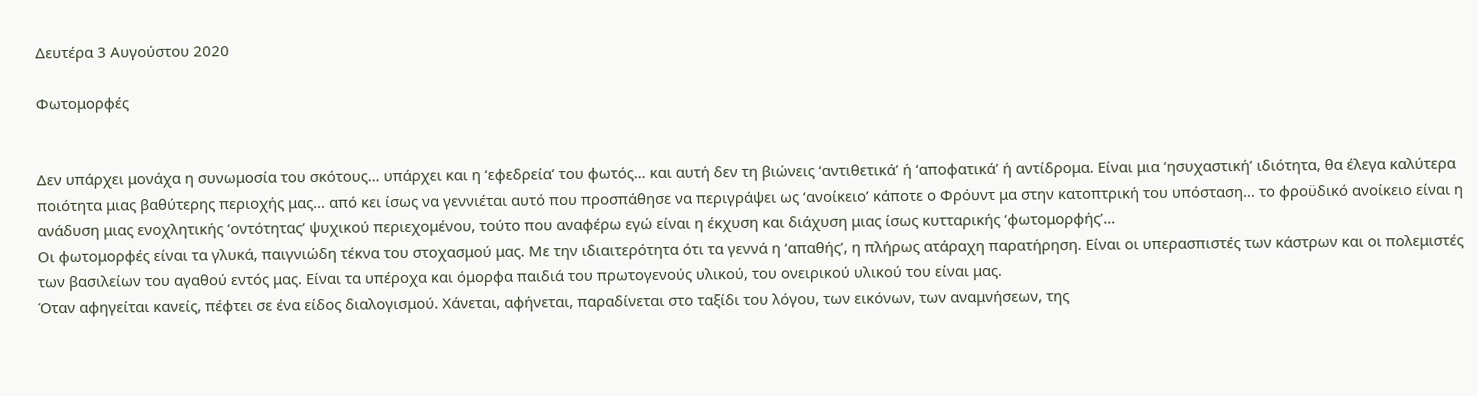Δευτέρα 3 Αυγούστου 2020

Φωτομορφές


Δεν υπάρχει μονάχα η συνωμοσία του σκότους… υπάρχει και η ‘εφεδρεία’ του φωτός… και αυτή δεν τη βιώνεις ‘αντιθετικά’ ή ‘αποφατικά’ ή αντίδρομα. Είναι μια ‘ησυχαστική’ ιδιότητα, θα έλεγα καλύτερα ποιότητα μιας βαθύτερης περιοχής μας… από κει ίσως να γεννιέται αυτό που προσπάθησε να περιγράψει ως ‘ανοίκειο’ κάποτε ο Φρόυντ μα στην κατοπτρική του υπόσταση… το φροϋδικό ανοίκειο είναι η ανάδυση μιας ενοχλητικής ‘οντότητας’ ψυχικού περιεχομένου, τούτο που αναφέρω εγώ είναι η έκχυση και διάχυση μιας ίσως κυτταρικής ‘φωτομορφής’…
Οι φωτομορφές είναι τα γλυκά, παιγνιώδη τέκνα του στοχασμού μας. Με την ιδιαιτερότητα ότι τα γεννά η ‘απαθής’, η πλήρως ατάραχη παρατήρηση. Είναι οι υπερασπιστές των κάστρων και οι πολεμιστές των βασιλείων του αγαθού εντός μας. Είναι τα υπέροχα και όμορφα παιδιά του πρωτογενούς υλικού, του ονειρικού υλικού του είναι μας.
Όταν αφηγείται κανείς, πέφτει σε ένα είδος διαλογισμού. Χάνεται, αφήνεται, παραδίνεται στο ταξίδι του λόγου, των εικόνων, των αναμνήσεων, της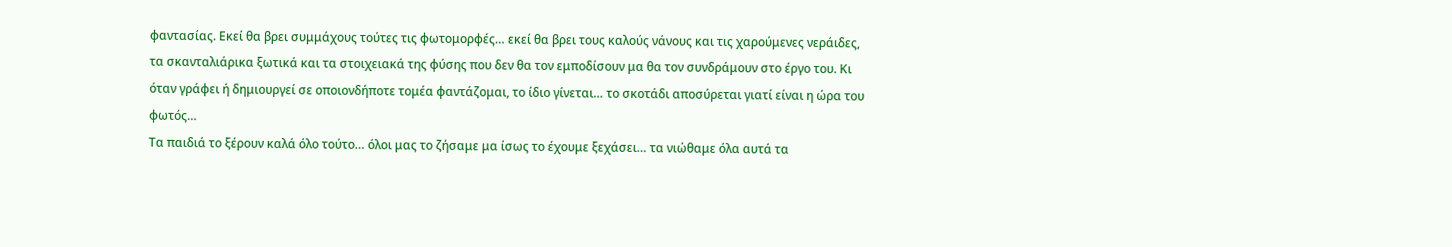φαντασίας. Εκεί θα βρει συμμάχους τούτες τις φωτομορφές… εκεί θα βρει τους καλούς νάνους και τις χαρούμενες νεράιδες, τα σκανταλιάρικα ξωτικά και τα στοιχειακά της φύσης που δεν θα τον εμποδίσουν μα θα τον συνδράμουν στο έργο του. Κι όταν γράφει ή δημιουργεί σε οποιονδήποτε τομέα φαντάζομαι, το ίδιο γίνεται… το σκοτάδι αποσύρεται γιατί είναι η ώρα του φωτός…
Τα παιδιά το ξέρουν καλά όλο τούτο… όλοι μας το ζήσαμε μα ίσως το έχουμε ξεχάσει… τα νιώθαμε όλα αυτά τα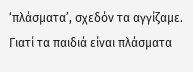‘πλάσματα’, σχεδόν τα αγγίζαμε. Γιατί τα παιδιά είναι πλάσματα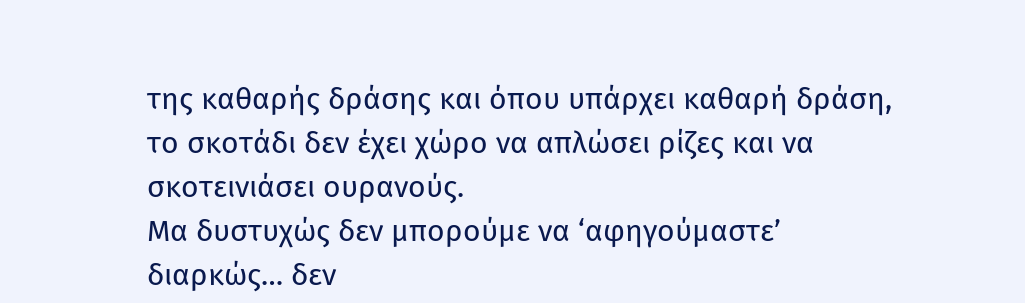της καθαρής δράσης και όπου υπάρχει καθαρή δράση, το σκοτάδι δεν έχει χώρο να απλώσει ρίζες και να σκοτεινιάσει ουρανούς.
Μα δυστυχώς δεν μπορούμε να ‘αφηγούμαστε’ διαρκώς… δεν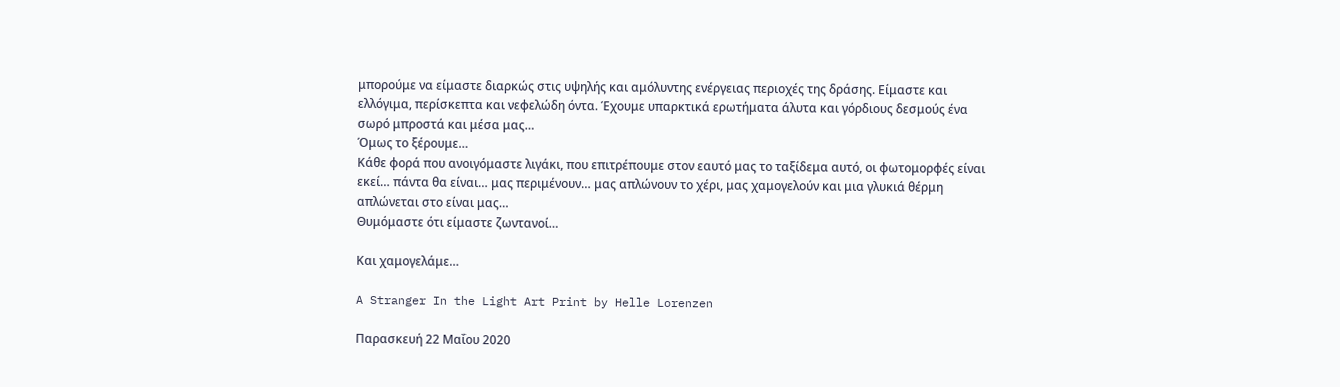μπορούμε να είμαστε διαρκώς στις υψηλής και αμόλυντης ενέργειας περιοχές της δράσης. Είμαστε και ελλόγιμα, περίσκεπτα και νεφελώδη όντα. Έχουμε υπαρκτικά ερωτήματα άλυτα και γόρδιους δεσμούς ένα σωρό μπροστά και μέσα μας…
Όμως το ξέρουμε…
Κάθε φορά που ανοιγόμαστε λιγάκι, που επιτρέπουμε στον εαυτό μας το ταξίδεμα αυτό, οι φωτομορφές είναι εκεί… πάντα θα είναι… μας περιμένουν… μας απλώνουν το χέρι, μας χαμογελούν και μια γλυκιά θέρμη απλώνεται στο είναι μας…
Θυμόμαστε ότι είμαστε ζωντανοί…

Και χαμογελάμε…

A Stranger In the Light Art Print by Helle Lorenzen

Παρασκευή 22 Μαΐου 2020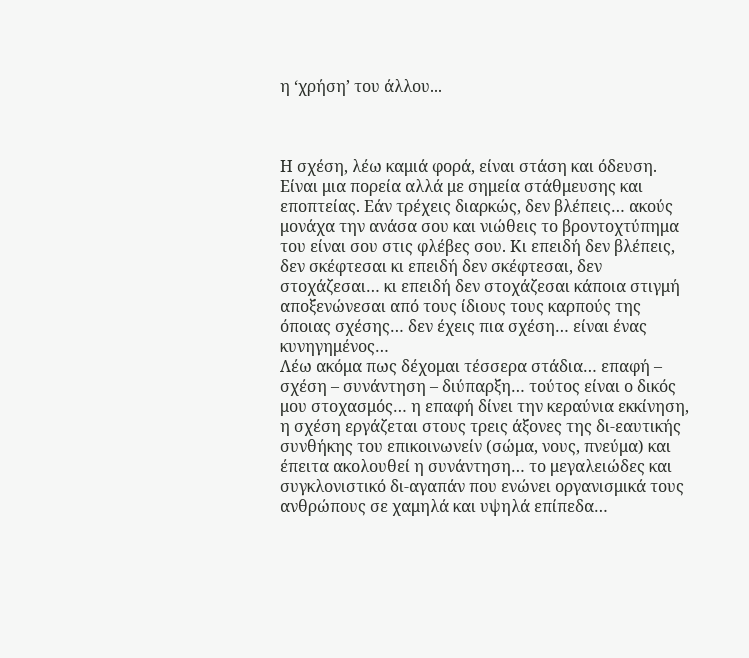η ‘χρήση’ του άλλου...



Η σχέση, λέω καμιά φορά, είναι στάση και όδευση. Είναι μια πορεία αλλά με σημεία στάθμευσης και εποπτείας. Εάν τρέχεις διαρκώς, δεν βλέπεις… ακούς μονάχα την ανάσα σου και νιώθεις το βροντοχτύπημα του είναι σου στις φλέβες σου. Κι επειδή δεν βλέπεις, δεν σκέφτεσαι κι επειδή δεν σκέφτεσαι, δεν στοχάζεσαι… κι επειδή δεν στοχάζεσαι κάποια στιγμή αποξενώνεσαι από τους ίδιους τους καρπούς της όποιας σχέσης… δεν έχεις πια σχέση… είναι ένας κυνηγημένος…
Λέω ακόμα πως δέχομαι τέσσερα στάδια… επαφή – σχέση – συνάντηση – διύπαρξη… τούτος είναι ο δικός μου στοχασμός… η επαφή δίνει την κεραύνια εκκίνηση, η σχέση εργάζεται στους τρεις άξονες της δι-εαυτικής συνθήκης του επικοινωνείν (σώμα, νους, πνεύμα) και έπειτα ακολουθεί η συνάντηση… το μεγαλειώδες και συγκλονιστικό δι-αγαπάν που ενώνει οργανισμικά τους ανθρώπους σε χαμηλά και υψηλά επίπεδα…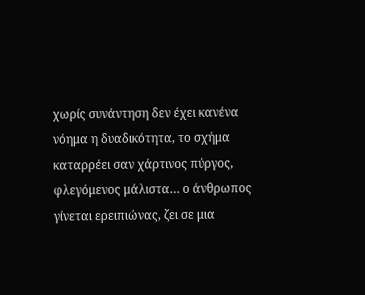χωρίς συνάντηση δεν έχει κανένα νόημα η δυαδικότητα, το σχήμα καταρρέει σαν χάρτινος πύργος, φλεγόμενος μάλιστα… ο άνθρωπος γίνεται ερειπιώνας, ζει σε μια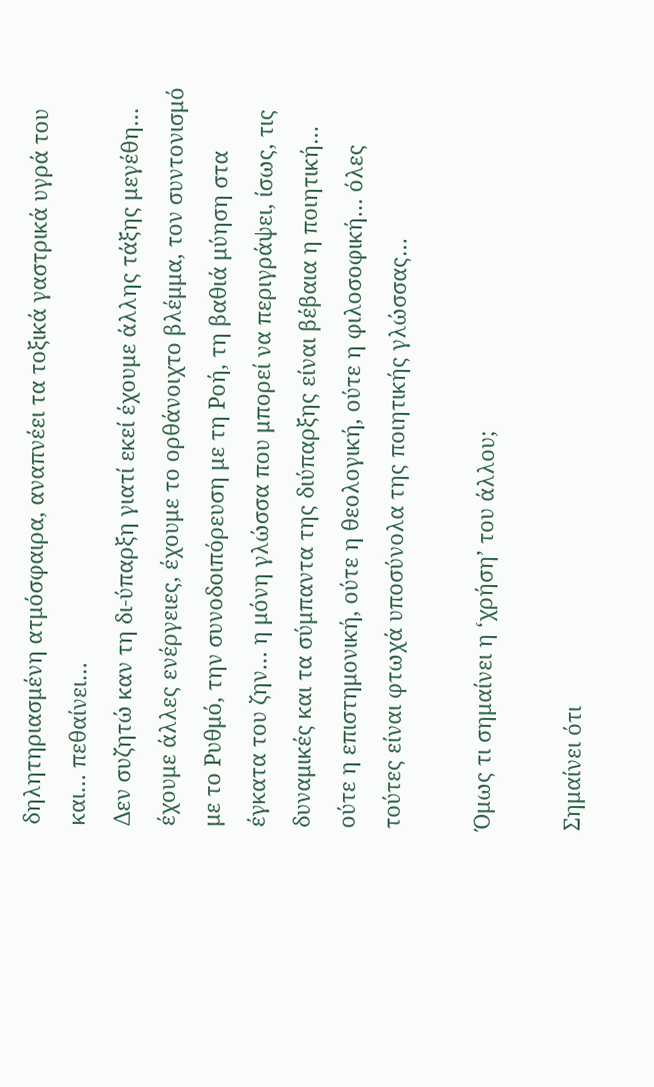δηλητηριασμένη ατμόσφαιρα, αναπνέει τα τοξικά γαστρικά υγρά του και… πεθαίνει…
Δεν συζητώ καν τη δι-ύπαρξη γιατί εκεί έχουμε άλλης τάξης μεγέθη… έχουμε άλλες ενέργειες, έχουμε το ορθάνοιχτο βλέμμα, τον συντονισμό με το Ρυθμό, την συνοδοιπόρευση με τη Ροή, τη βαθιά μύηση στα έγκατα του ζην… η μόνη γλώσσα που μπορεί να περιγράψει, ίσως, τις δυναμικές και τα σύμπαντα της διύπαρξης είναι βέβαια η ποιητική… ούτε η επιστημονική, ούτε η θεολογική, ούτε η φιλοσοφική… όλες τούτες είναι φτωχά υποσύνολα της ποιητικής γλώσσας…

Όμως τι σημαίνει η ‘χρήση’ του άλλου;

Σημαίνει ότι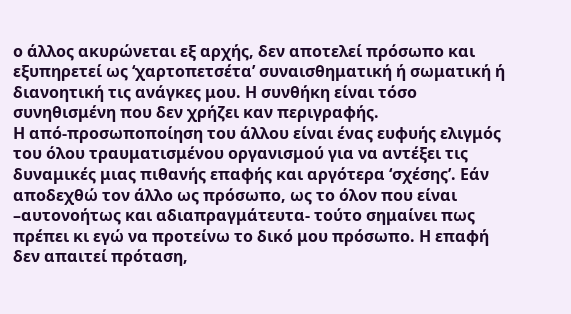ο άλλος ακυρώνεται εξ αρχής, δεν αποτελεί πρόσωπο και εξυπηρετεί ως ‘χαρτοπετσέτα’ συναισθηματική ή σωματική ή διανοητική τις ανάγκες μου. Η συνθήκη είναι τόσο συνηθισμένη που δεν χρήζει καν περιγραφής.
Η από-προσωποποίηση του άλλου είναι ένας ευφυής ελιγμός του όλου τραυματισμένου οργανισμού για να αντέξει τις δυναμικές μιας πιθανής επαφής και αργότερα ‘σχέσης’. Εάν αποδεχθώ τον άλλο ως πρόσωπο, ως το όλον που είναι –αυτονοήτως και αδιαπραγμάτευτα- τούτο σημαίνει πως πρέπει κι εγώ να προτείνω το δικό μου πρόσωπο. Η επαφή δεν απαιτεί πρόταση,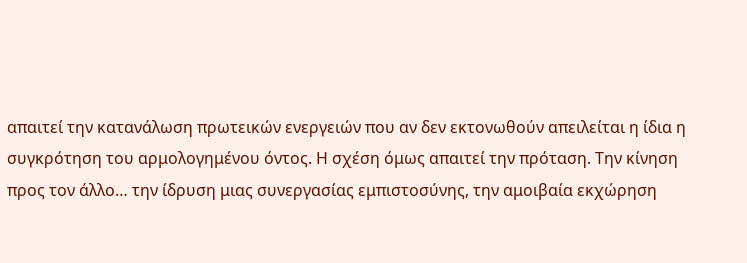απαιτεί την κατανάλωση πρωτεικών ενεργειών που αν δεν εκτονωθούν απειλείται η ίδια η συγκρότηση του αρμολογημένου όντος. Η σχέση όμως απαιτεί την πρόταση. Την κίνηση προς τον άλλο… την ίδρυση μιας συνεργασίας εμπιστοσύνης, την αμοιβαία εκχώρηση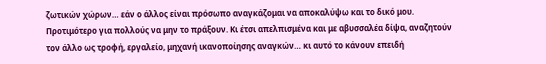ζωτικών χώρων… εάν ο άλλος είναι πρόσωπο αναγκάζομαι να αποκαλύψω και το δικό μου.
Προτιμότερο για πολλούς να μην το πράξουν. Κι έτσι απελπισμένα και με αβυσσαλέα δίψα, αναζητούν τον άλλο ως τροφή, εργαλείο, μηχανή ικανοποίησης αναγκών… κι αυτό το κάνουν επειδή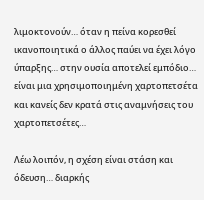λιμοκτονούν… όταν η πείνα κορεσθεί ικανοποιητικά ο άλλος παύει να έχει λόγο ύπαρξης… στην ουσία αποτελεί εμπόδιο… είναι μια χρησιμοποιημένη χαρτοπετσέτα και κανείς δεν κρατά στις αναμνήσεις του χαρτοπετσέτες…

Λέω λοιπόν, η σχέση είναι στάση και όδευση… διαρκής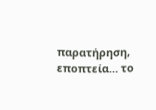παρατήρηση, εποπτεία… το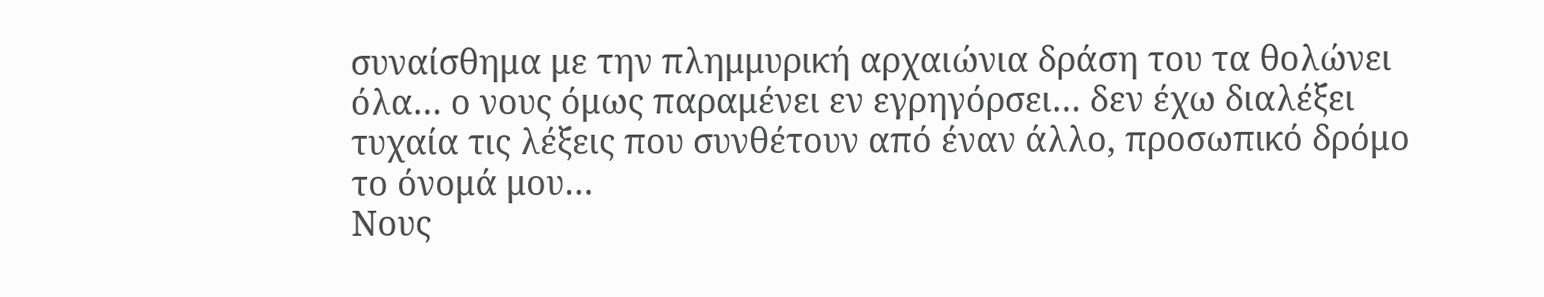συναίσθημα με την πλημμυρική αρχαιώνια δράση του τα θολώνει όλα… ο νους όμως παραμένει εν εγρηγόρσει… δεν έχω διαλέξει τυχαία τις λέξεις που συνθέτουν από έναν άλλο, προσωπικό δρόμο το όνομά μου…
Νους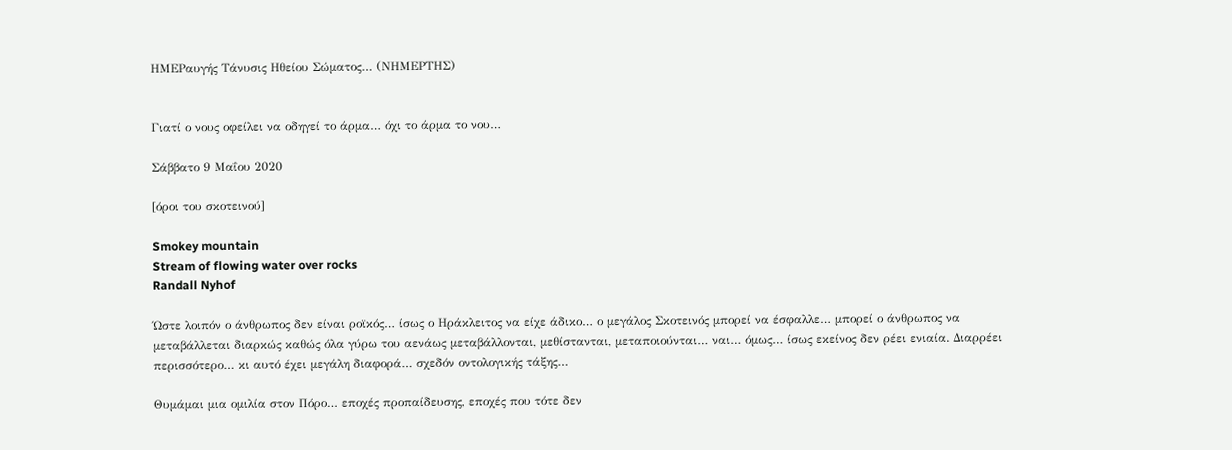ΗΜΕΡαυγής Τάνυσις Ηθείου Σώματος… (ΝΗΜΕΡΤΗΣ)


Γιατί ο νους οφείλει να οδηγεί το άρμα… όχι το άρμα το νου…

Σάββατο 9 Μαΐου 2020

[όροι του σκοτεινού]

Smokey mountain
Stream of flowing water over rocks
Randall Nyhof

Ώστε λοιπόν ο άνθρωπος δεν είναι ροϊκός… ίσως ο Ηράκλειτος να είχε άδικο… ο μεγάλος Σκοτεινός μπορεί να έσφαλλε… μπορεί ο άνθρωπος να μεταβάλλεται διαρκώς καθώς όλα γύρω του αενάως μεταβάλλονται, μεθίστανται, μεταποιούνται… ναι… όμως… ίσως εκείνος δεν ρέει ενιαία. Διαρρέει περισσότερο… κι αυτό έχει μεγάλη διαφορά… σχεδόν οντολογικής τάξης…

Θυμάμαι μια ομιλία στον Πόρο… εποχές προπαίδευσης, εποχές που τότε δεν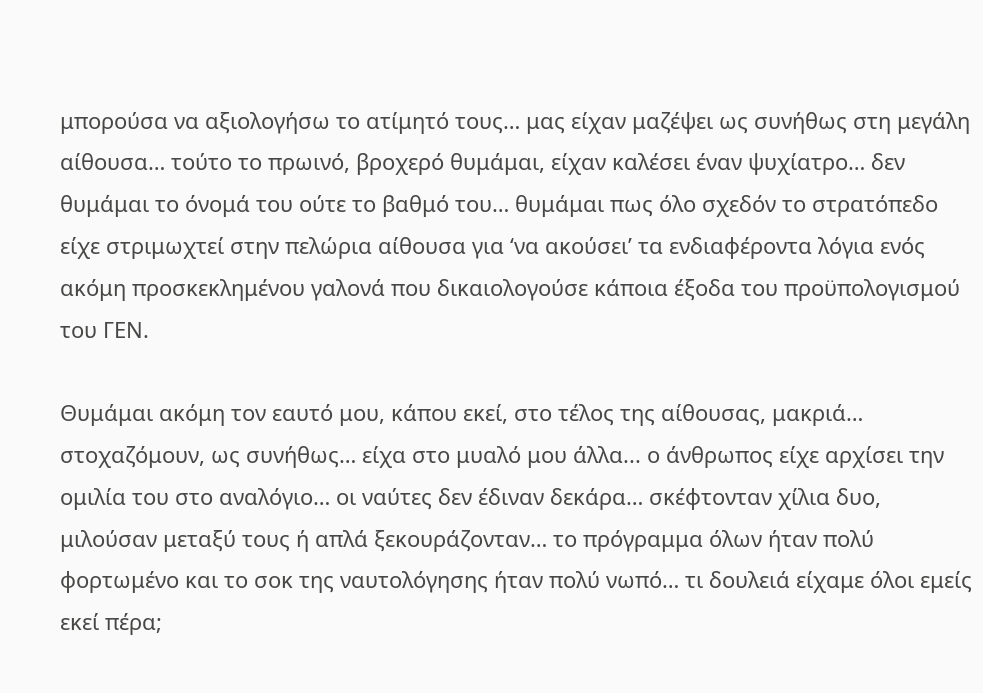μπορούσα να αξιολογήσω το ατίμητό τους… μας είχαν μαζέψει ως συνήθως στη μεγάλη αίθουσα… τούτο το πρωινό, βροχερό θυμάμαι, είχαν καλέσει έναν ψυχίατρο… δεν θυμάμαι το όνομά του ούτε το βαθμό του… θυμάμαι πως όλο σχεδόν το στρατόπεδο είχε στριμωχτεί στην πελώρια αίθουσα για ‘να ακούσει’ τα ενδιαφέροντα λόγια ενός ακόμη προσκεκλημένου γαλονά που δικαιολογούσε κάποια έξοδα του προϋπολογισμού του ΓΕΝ.

Θυμάμαι ακόμη τον εαυτό μου, κάπου εκεί, στο τέλος της αίθουσας, μακριά… στοχαζόμουν, ως συνήθως… είχα στο μυαλό μου άλλα... ο άνθρωπος είχε αρχίσει την ομιλία του στο αναλόγιο… οι ναύτες δεν έδιναν δεκάρα… σκέφτονταν χίλια δυο, μιλούσαν μεταξύ τους ή απλά ξεκουράζονταν… το πρόγραμμα όλων ήταν πολύ φορτωμένο και το σοκ της ναυτολόγησης ήταν πολύ νωπό… τι δουλειά είχαμε όλοι εμείς εκεί πέρα;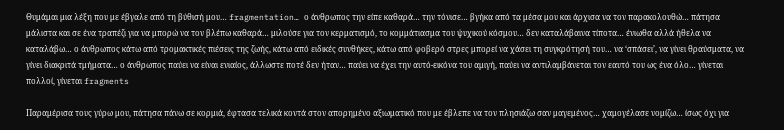Θυμάμαι μια λέξη που με έβγαλε από τη βύθισή μου… fragmentation… ο άνθρωπος την είπε καθαρά… την τόνισε… βγήκα από τα μέσα μου και άρχισα να τον παρακολουθώ… πάτησα μάλιστα και σε ένα τραπέζι για να μπορώ να τον βλέπω καθαρά… μιλούσε για τον κερματισμό, το κομμάτιασμα του ψυχικού κόσμου… δεν καταλάβαινα τίποτα… ένιωθα αλλά ήθελα να καταλάβω… ο άνθρωπος κάτω από τρομακτικές πιέσεις της ζωής, κάτω από ειδικές συνθήκες, κάτω από φοβερό στρες μπορεί να χάσει τη συγκρότησή του… να ‘σπάσει’, να γίνει θραύσματα, να γίνει διακριτά τμήματα… ο άνθρωπος παύει να είναι ενιαίος, άλλωστε ποτέ δεν ήταν… παύει να έχει την αυτό-εικόνα του αμιγή, παύει να αντιλαμβάνεται τον εαυτό του ως ένα όλο… γίνεται πολλοί, γίνεται fragments

Παραμέρισα τους γύρω μου, πάτησα πάνω σε κορμιά, έφτασα τελικά κοντά στον απορημένο αξιωματικό που με έβλεπε να τον πλησιάζω σαν μαγεμένος… χαμογέλασε νομίζω… ίσως όχι για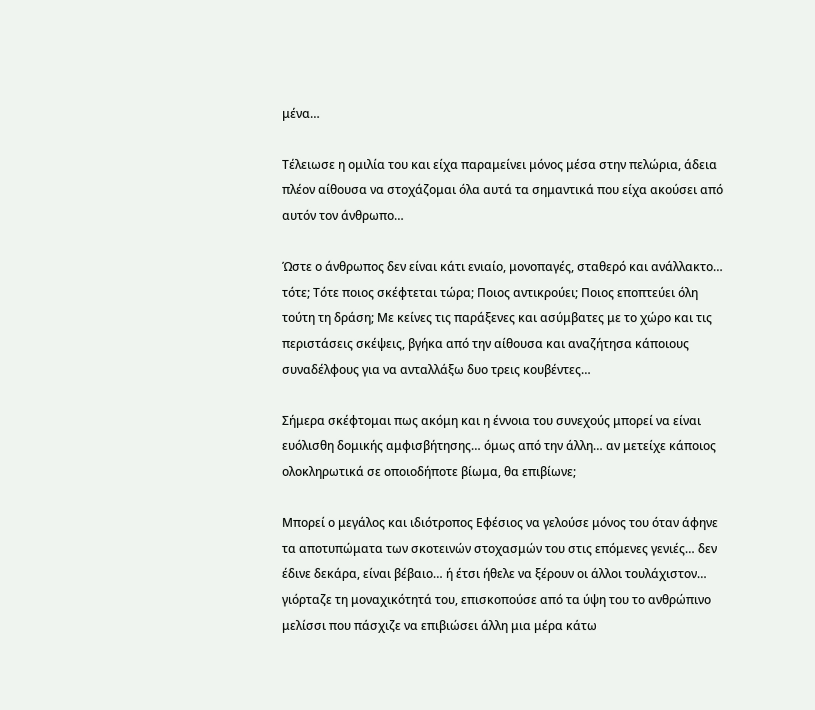μένα…

Τέλειωσε η ομιλία του και είχα παραμείνει μόνος μέσα στην πελώρια, άδεια πλέον αίθουσα να στοχάζομαι όλα αυτά τα σημαντικά που είχα ακούσει από αυτόν τον άνθρωπο…

Ώστε ο άνθρωπος δεν είναι κάτι ενιαίο, μονοπαγές, σταθερό και ανάλλακτο… τότε; Τότε ποιος σκέφτεται τώρα; Ποιος αντικρούει; Ποιος εποπτεύει όλη τούτη τη δράση; Με κείνες τις παράξενες και ασύμβατες με το χώρο και τις περιστάσεις σκέψεις, βγήκα από την αίθουσα και αναζήτησα κάποιους συναδέλφους για να ανταλλάξω δυο τρεις κουβέντες…

Σήμερα σκέφτομαι πως ακόμη και η έννοια του συνεχούς μπορεί να είναι ευόλισθη δομικής αμφισβήτησης… όμως από την άλλη… αν μετείχε κάποιος ολοκληρωτικά σε οποιοδήποτε βίωμα, θα επιβίωνε;

Μπορεί ο μεγάλος και ιδιότροπος Εφέσιος να γελούσε μόνος του όταν άφηνε τα αποτυπώματα των σκοτεινών στοχασμών του στις επόμενες γενιές… δεν έδινε δεκάρα, είναι βέβαιο… ή έτσι ήθελε να ξέρουν οι άλλοι τουλάχιστον… γιόρταζε τη μοναχικότητά του, επισκοπούσε από τα ύψη του το ανθρώπινο μελίσσι που πάσχιζε να επιβιώσει άλλη μια μέρα κάτω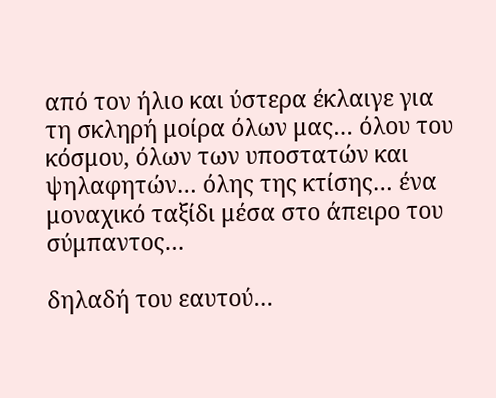από τον ήλιο και ύστερα έκλαιγε για τη σκληρή μοίρα όλων μας… όλου του κόσμου, όλων των υποστατών και ψηλαφητών… όλης της κτίσης… ένα μοναχικό ταξίδι μέσα στο άπειρο του σύμπαντος…

δηλαδή του εαυτού…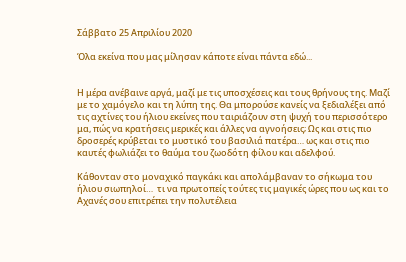Σάββατο 25 Απριλίου 2020

Όλα εκείνα που μας μίλησαν κάποτε είναι πάντα εδώ...


Η μέρα ανέβαινε αργά, μαζί με τις υποσχέσεις και τους θρήνους της. Μαζί με το χαμόγελο και τη λύπη της. Θα μπορούσε κανείς να ξεδιαλέξει από τις αχτίνες του ήλιου εκείνες που ταιριάζουν στη ψυχή του περισσότερο μα, πώς να κρατήσεις μερικές και άλλες να αγνοήσεις; Ως και στις πιο δροσερές κρύβεται το μυστικό του βασιλιά πατέρα… ως και στις πιο καυτές φωλιάζει το θαύμα του ζωοδότη φίλου και αδελφού.

Κάθονταν στο μοναχικό παγκάκι και απολάμβαναν το σήκωμα του ήλιου σιωπηλοί…  τι να πρωτοπείς τούτες τις μαγικές ώρες που ως και το Αχανές σου επιτρέπει την πολυτέλεια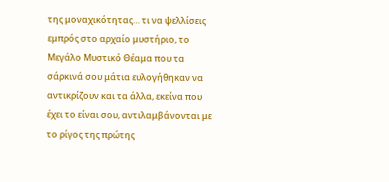της μοναχικότητας… τι να ψελλίσεις εμπρός στο αρχαίο μυστήριο, το Μεγάλο Μυστικό Θέαμα που τα σάρκινά σου μάτια ευλογήθηκαν να αντικρίζουν και τα άλλα, εκείνα που έχει το είναι σου, αντιλαμβάνονται με το ρίγος της πρώτης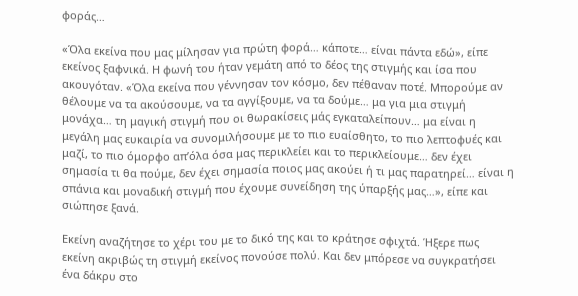φοράς…

«Όλα εκείνα που μας μίλησαν για πρώτη φορά… κάποτε… είναι πάντα εδώ», είπε εκείνος ξαφνικά. Η φωνή του ήταν γεμάτη από το δέος της στιγμής και ίσα που ακουγόταν. «Όλα εκείνα που γέννησαν τον κόσμο, δεν πέθαναν ποτέ. Μπορούμε αν θέλουμε να τα ακούσουμε, να τα αγγίξουμε, να τα δούμε… μα για μια στιγμή μονάχα… τη μαγική στιγμή που οι θωρακίσεις μάς εγκαταλείπουν… μα είναι η μεγάλη μας ευκαιρία να συνομιλήσουμε με το πιο ευαίσθητο, το πιο λεπτοφυές και μαζί, το πιο όμορφο απ’όλα όσα μας περικλείει και το περικλείουμε… δεν έχει σημασία τι θα πούμε, δεν έχει σημασία ποιος μας ακούει ή τι μας παρατηρεί… είναι η σπάνια και μοναδική στιγμή που έχουμε συνείδηση της ύπαρξής μας…», είπε και σιώπησε ξανά.

Εκείνη αναζήτησε το χέρι του με το δικό της και το κράτησε σφιχτά. Ήξερε πως εκείνη ακριβώς τη στιγμή εκείνος πονούσε πολύ. Και δεν μπόρεσε να συγκρατήσει ένα δάκρυ στο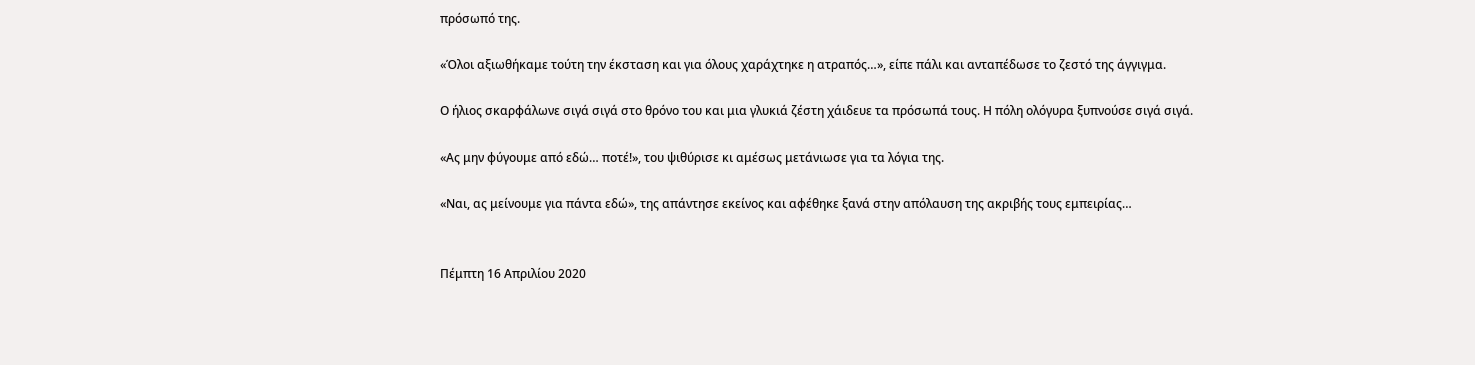πρόσωπό της.

«Όλοι αξιωθήκαμε τούτη την έκσταση και για όλους χαράχτηκε η ατραπός…», είπε πάλι και ανταπέδωσε το ζεστό της άγγιγμα.

Ο ήλιος σκαρφάλωνε σιγά σιγά στο θρόνο του και μια γλυκιά ζέστη χάιδευε τα πρόσωπά τους. Η πόλη ολόγυρα ξυπνούσε σιγά σιγά.

«Ας μην φύγουμε από εδώ… ποτέ!», του ψιθύρισε κι αμέσως μετάνιωσε για τα λόγια της.

«Ναι, ας μείνουμε για πάντα εδώ», της απάντησε εκείνος και αφέθηκε ξανά στην απόλαυση της ακριβής τους εμπειρίας…


Πέμπτη 16 Απριλίου 2020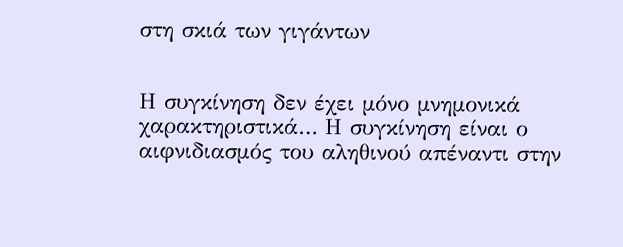στη σκιά των γιγάντων


Η συγκίνηση δεν έχει μόνο μνημονικά χαρακτηριστικά… Η συγκίνηση είναι ο αιφνιδιασμός του αληθινού απέναντι στην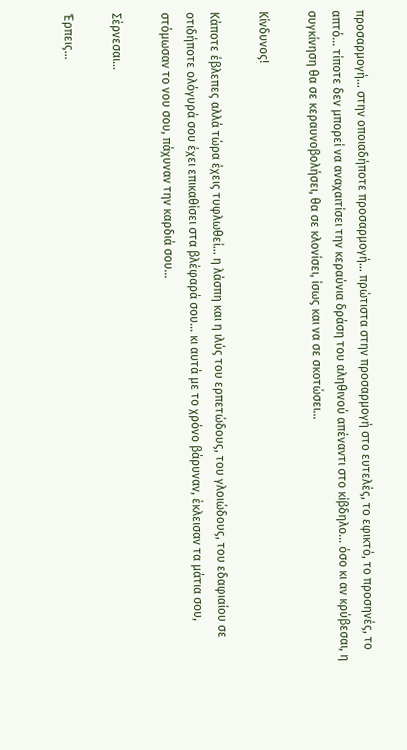προσαρμογή… στην οποιαδήποτε προσαρμογή… πρώτιστα στην προσαρμογή στο ευτελές, το εφικτό, το προσηνές, το απτό… τίποτε δεν μπορεί να αναχαιτίσει την κεραύνια δράση του αληθινού απέναντι στο κίβδηλο… όσο κι αν κρύβεσαι, η συγκίνηση θα σε κεραυνοβολήσει, θα σε κλονίσει, ίσως και να σε σκοτώσει…

Κίνδυνος!

Κάποτε έβλεπες αλλά τώρα έχεις τυφλωθεί… η λάσπη και η ιλύς του ερπετώδους, του γλοιώδους, του εδαφιαίου σε οτιδήποτε ολόγυρά σου έχει επικαθίσει στα βλέφαρά σου… κι αυτά με το χρόνο βάρυναν, έκλεισαν τα μάτια σου, στόμωσαν το νου σου, πάχυναν την καρδιά σου…

Σέρνεσαι…

Έρπεις…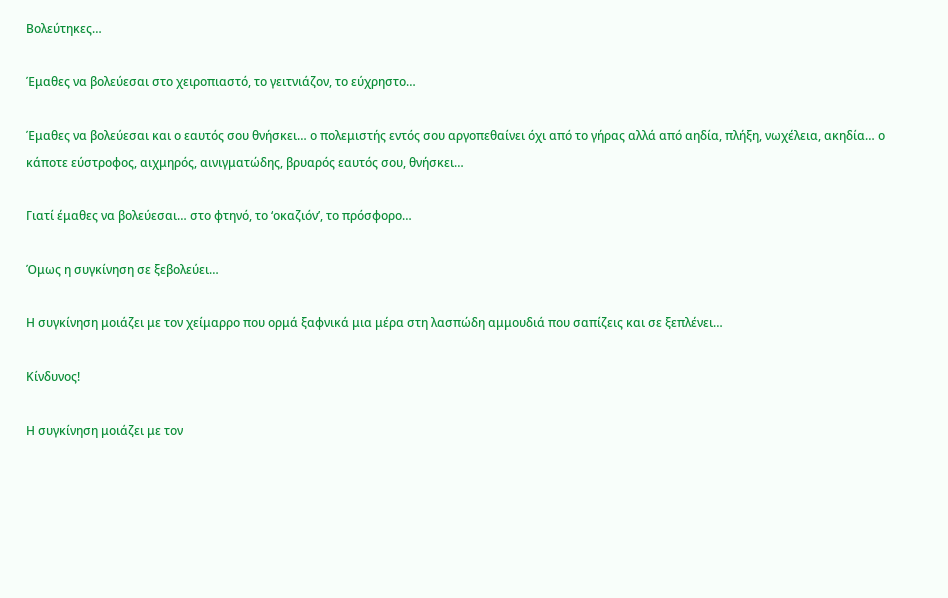Βολεύτηκες…

Έμαθες να βολεύεσαι στο χειροπιαστό, το γειτνιάζον, το εύχρηστο…

Έμαθες να βολεύεσαι και ο εαυτός σου θνήσκει… ο πολεμιστής εντός σου αργοπεθαίνει όχι από το γήρας αλλά από αηδία, πλήξη, νωχέλεια, ακηδία… ο κάποτε εύστροφος, αιχμηρός, αινιγματώδης, βρυαρός εαυτός σου, θνήσκει…

Γιατί έμαθες να βολεύεσαι… στο φτηνό, το ‘οκαζιόν’, το πρόσφορο…

Όμως η συγκίνηση σε ξεβολεύει…

Η συγκίνηση μοιάζει με τον χείμαρρο που ορμά ξαφνικά μια μέρα στη λασπώδη αμμουδιά που σαπίζεις και σε ξεπλένει…

Κίνδυνος!

Η συγκίνηση μοιάζει με τον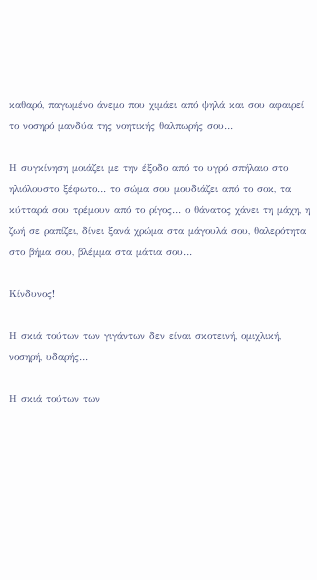καθαρό, παγωμένο άνεμο που χιμάει από ψηλά και σου αφαιρεί το νοσηρό μανδύα της νοητικής θαλπωρής σου…

Η συγκίνηση μοιάζει με την έξοδο από το υγρό σπήλαιο στο ηλιόλουστο ξέφωτο… το σώμα σου μουδιάζει από το σοκ, τα κύτταρά σου τρέμουν από το ρίγος… ο θάνατος χάνει τη μάχη, η ζωή σε ραπίζει, δίνει ξανά χρώμα στα μάγουλά σου, θαλερότητα στο βήμα σου, βλέμμα στα μάτια σου…

Κίνδυνος!

Η σκιά τούτων των γιγάντων δεν είναι σκοτεινή, ομιχλική, νοσηρή, υδαρής…

Η σκιά τούτων των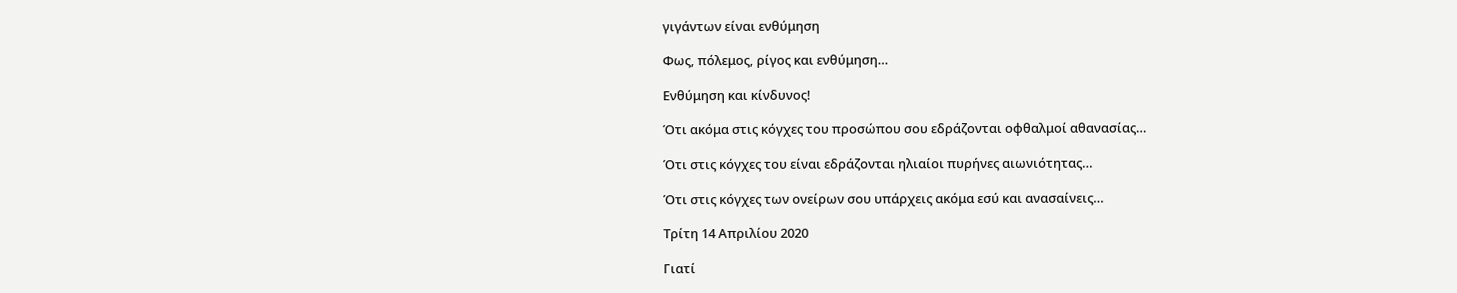γιγάντων είναι ενθύμηση

Φως, πόλεμος, ρίγος και ενθύμηση…

Ενθύμηση και κίνδυνος!

Ότι ακόμα στις κόγχες του προσώπου σου εδράζονται οφθαλμοί αθανασίας…

Ότι στις κόγχες του είναι εδράζονται ηλιαίοι πυρήνες αιωνιότητας…

Ότι στις κόγχες των ονείρων σου υπάρχεις ακόμα εσύ και ανασαίνεις…

Τρίτη 14 Απριλίου 2020

Γιατί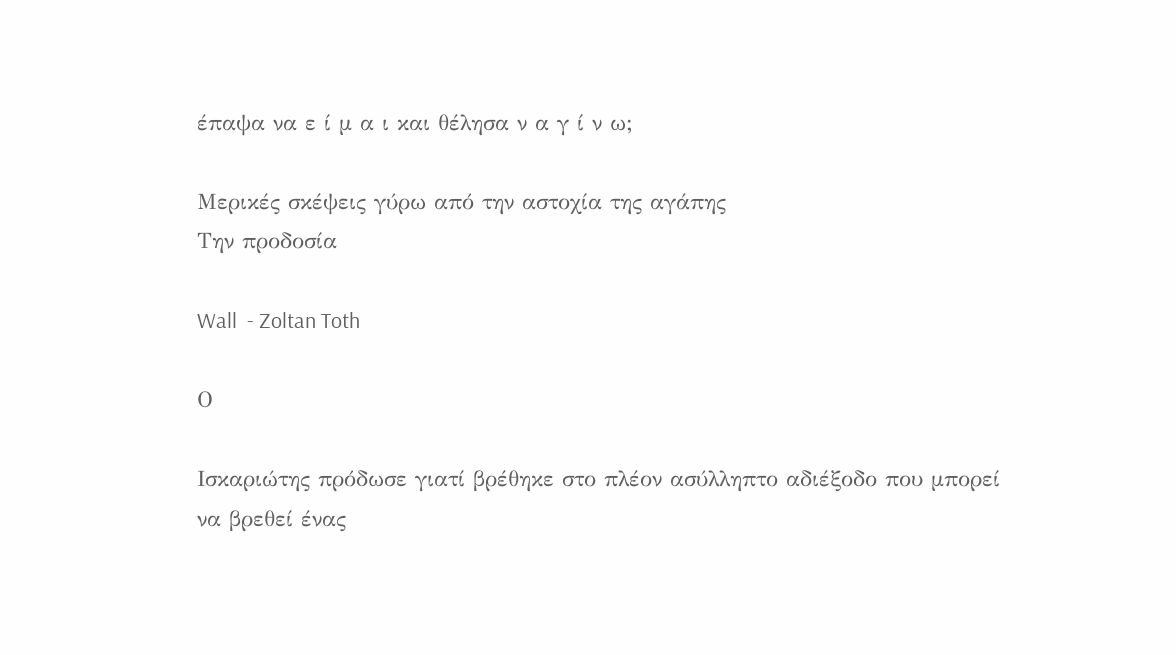έπαψα να ε ί μ α ι και θέλησα ν α γ ί ν ω;

Μερικές σκέψεις γύρω από την αστοχία της αγάπης
Την προδοσία

Wall  - Zoltan Toth

Ο

Ισκαριώτης πρόδωσε γιατί βρέθηκε στο πλέον ασύλληπτο αδιέξοδο που μπορεί να βρεθεί ένας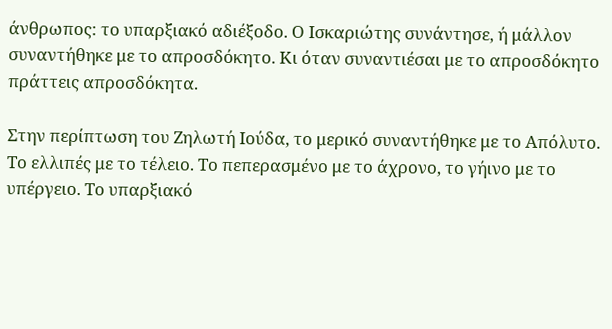άνθρωπος: το υπαρξιακό αδιέξοδο. Ο Ισκαριώτης συνάντησε, ή μάλλον συναντήθηκε με το απροσδόκητο. Κι όταν συναντιέσαι με το απροσδόκητο πράττεις απροσδόκητα.

Στην περίπτωση του Ζηλωτή Ιούδα, το μερικό συναντήθηκε με το Απόλυτο. Το ελλιπές με το τέλειο. Το πεπερασμένο με το άχρονο, το γήινο με το υπέργειο. Το υπαρξιακό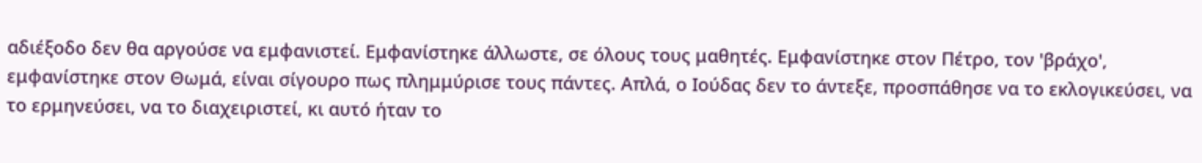αδιέξοδο δεν θα αργούσε να εμφανιστεί. Εμφανίστηκε άλλωστε, σε όλους τους μαθητές. Εμφανίστηκε στον Πέτρο, τον 'βράχο', εμφανίστηκε στον Θωμά, είναι σίγουρο πως πλημμύρισε τους πάντες. Απλά, ο Ιούδας δεν το άντεξε, προσπάθησε να το εκλογικεύσει, να το ερμηνεύσει, να το διαχειριστεί, κι αυτό ήταν το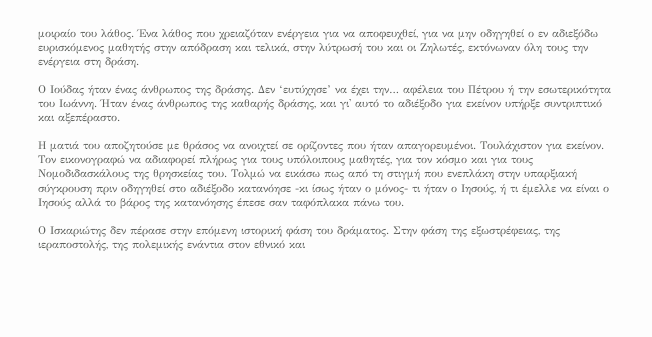μοιραίο του λάθος. Ένα λάθος που χρειαζόταν ενέργεια για να αποφευχθεί, για να μην οδηγηθεί ο εν αδιεξόδω ευρισκόμενος μαθητής στην απόδραση και τελικά, στην λύτρωσή του και οι Ζηλωτές, εκτόνωναν όλη τους την ενέργεια στη δράση.

Ο Ιούδας ήταν ένας άνθρωπος της δράσης. Δεν ‘ευτύχησε’ να έχει την… αφέλεια του Πέτρου ή την εσωτερικότητα του Ιωάννη. Ήταν ένας άνθρωπος της καθαρής δράσης, και γι' αυτό το αδιέξοδο για εκείνον υπήρξε συντριπτικό και αξεπέραστο.

Η ματιά του αποζητούσε με θράσος να ανοιχτεί σε ορίζοντες που ήταν απαγορευμένοι. Τουλάχιστον για εκείνον. Τον εικονογραφώ να αδιαφορεί πλήρως για τους υπόλοιπους μαθητές, για τον κόσμο και για τους Νομοδιδασκάλους της θρησκείας του. Τολμώ να εικάσω πως από τη στιγμή που ενεπλάκη στην υπαρξιακή σύγκρουση πριν οδηγηθεί στο αδιέξοδο κατανόησε -κι ίσως ήταν ο μόνος- τι ήταν ο Ιησούς, ή τι έμελλε να είναι ο Ιησούς αλλά το βάρος της κατανόησης έπεσε σαν ταφόπλακα πάνω του.

Ο Ισκαριώτης δεν πέρασε στην επόμενη ιστορική φάση του δράματος. Στην φάση της εξωστρέφειας, της ιεραποστολής, της πολεμικής ενάντια στον εθνικό και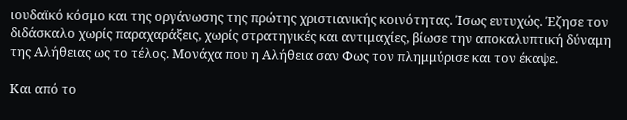ιουδαϊκό κόσμο και της οργάνωσης της πρώτης χριστιανικής κοινότητας. Ίσως ευτυχώς. Έζησε τον διδάσκαλο χωρίς παραχαράξεις, χωρίς στρατηγικές και αντιμαχίες, βίωσε την αποκαλυπτική δύναμη της Αλήθειας ως το τέλος. Μονάχα που η Αλήθεια σαν Φως τον πλημμύρισε και τον έκαψε.

Και από το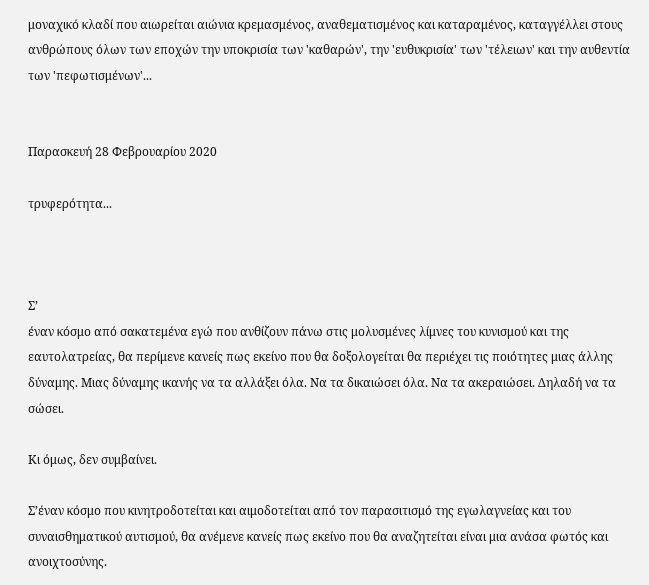μοναχικό κλαδί που αιωρείται αιώνια κρεμασμένος, αναθεματισμένος και καταραμένος, καταγγέλλει στους ανθρώπους όλων των εποχών την υποκρισία των 'καθαρών', την 'ευθυκρισία' των 'τέλειων' και την αυθεντία των 'πεφωτισμένων'...


Παρασκευή 28 Φεβρουαρίου 2020

τρυφερότητα...



Σ’
έναν κόσμο από σακατεμένα εγώ που ανθίζουν πάνω στις μολυσμένες λίμνες του κυνισμού και της εαυτολατρείας, θα περίμενε κανείς πως εκείνο που θα δοξολογείται θα περιέχει τις ποιότητες μιας άλλης δύναμης. Μιας δύναμης ικανής να τα αλλάξει όλα. Να τα δικαιώσει όλα. Να τα ακεραιώσει. Δηλαδή να τα σώσει.

Κι όμως, δεν συμβαίνει.

Σ’έναν κόσμο που κινητροδοτείται και αιμοδοτείται από τον παρασιτισμό της εγωλαγνείας και του συναισθηματικού αυτισμού, θα ανέμενε κανείς πως εκείνο που θα αναζητείται είναι μια ανάσα φωτός και ανοιχτοσύνης.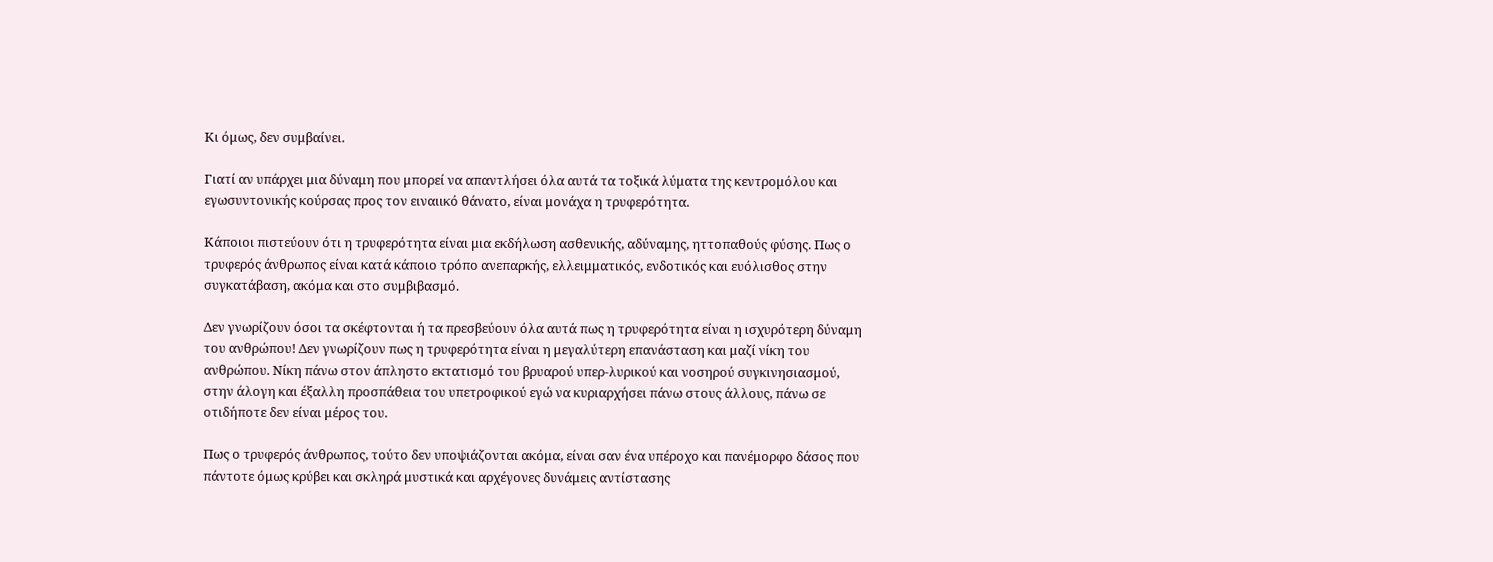Κι όμως, δεν συμβαίνει.

Γιατί αν υπάρχει μια δύναμη που μπορεί να απαντλήσει όλα αυτά τα τοξικά λύματα της κεντρομόλου και εγωσυντονικής κούρσας προς τον ειναιικό θάνατο, είναι μονάχα η τρυφερότητα.

Κάποιοι πιστεύουν ότι η τρυφερότητα είναι μια εκδήλωση ασθενικής, αδύναμης, ηττοπαθούς φύσης. Πως ο τρυφερός άνθρωπος είναι κατά κάποιο τρόπο ανεπαρκής, ελλειμματικός, ενδοτικός και ευόλισθος στην συγκατάβαση, ακόμα και στο συμβιβασμό.

Δεν γνωρίζουν όσοι τα σκέφτονται ή τα πρεσβεύουν όλα αυτά πως η τρυφερότητα είναι η ισχυρότερη δύναμη του ανθρώπου! Δεν γνωρίζουν πως η τρυφερότητα είναι η μεγαλύτερη επανάσταση και μαζί νίκη του ανθρώπου. Νίκη πάνω στον άπληστο εκτατισμό του βρυαρού υπερ-λυρικού και νοσηρού συγκινησιασμού, στην άλογη και έξαλλη προσπάθεια του υπετροφικού εγώ να κυριαρχήσει πάνω στους άλλους, πάνω σε οτιδήποτε δεν είναι μέρος του.

Πως ο τρυφερός άνθρωπος, τούτο δεν υποψιάζονται ακόμα, είναι σαν ένα υπέροχο και πανέμορφο δάσος που πάντοτε όμως κρύβει και σκληρά μυστικά και αρχέγονες δυνάμεις αντίστασης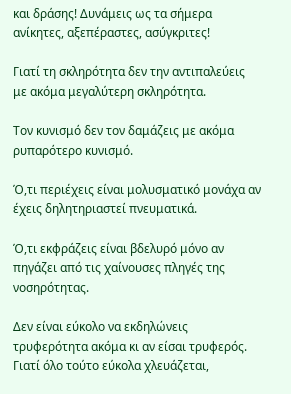και δράσης! Δυνάμεις ως τα σήμερα ανίκητες, αξεπέραστες, ασύγκριτες!

Γιατί τη σκληρότητα δεν την αντιπαλεύεις με ακόμα μεγαλύτερη σκληρότητα.

Τον κυνισμό δεν τον δαμάζεις με ακόμα ρυπαρότερο κυνισμό.

Ό,τι περιέχεις είναι μολυσματικό μονάχα αν έχεις δηλητηριαστεί πνευματικά.

Ό,τι εκφράζεις είναι βδελυρό μόνο αν πηγάζει από τις χαίνουσες πληγές της νοσηρότητας.

Δεν είναι εύκολο να εκδηλώνεις τρυφερότητα ακόμα κι αν είσαι τρυφερός. Γιατί όλο τούτο εύκολα χλευάζεται,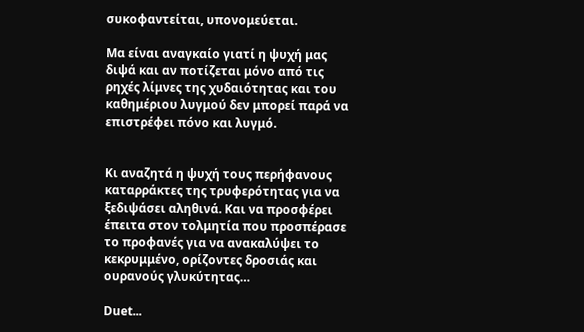συκοφαντείται, υπονομεύεται.

Μα είναι αναγκαίο γιατί η ψυχή μας διψά και αν ποτίζεται μόνο από τις ρηχές λίμνες της χυδαιότητας και του καθημέριου λυγμού δεν μπορεί παρά να επιστρέφει πόνο και λυγμό.


Κι αναζητά η ψυχή τους περήφανους καταρράκτες της τρυφερότητας για να ξεδιψάσει αληθινά. Και να προσφέρει έπειτα στον τολμητία που προσπέρασε το προφανές για να ανακαλύψει το κεκρυμμένο, ορίζοντες δροσιάς και ουρανούς γλυκύτητας…

Duet...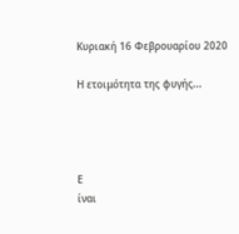Κυριακή 16 Φεβρουαρίου 2020

Η ετοιμότητα της φυγής...




Ε
ίναι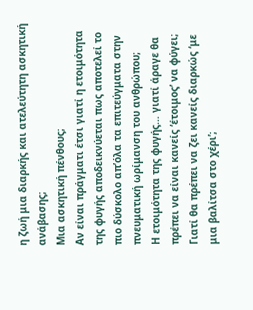η ζωή μια διαρκής και ατελεύτητη ασκητική ανάβασης;
Μια ασκητική πένθους;
Αν είναι πράγματι έτσι γιατί η ετοιμότητα της φυγής αποδεικνύεται πως αποτελεί το πιο δύσκολο απ’όλα τα επιτεύγματα στην πνευματική ωρίμανση του ανθρώπου;
Η ετοιμότητα της φυγής… γιατί άραγε θα πρέπει να είναι κανείς ‘έτοιμος’ να φύγει;
Γιατί θα πρέπει να ζει κανείς διαρκώς ‘με μια βαλίτσα στο χέρι’;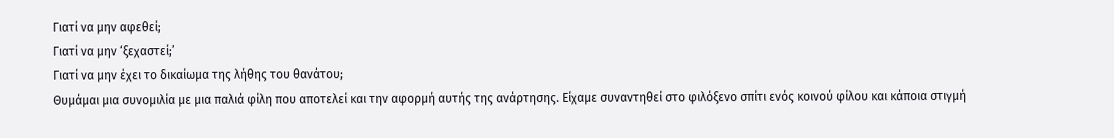Γιατί να μην αφεθεί;
Γιατί να μην ‘ξεχαστεί;’
Γιατί να μην έχει το δικαίωμα της λήθης του θανάτου;
Θυμάμαι μια συνομιλία με μια παλιά φίλη που αποτελεί και την αφορμή αυτής της ανάρτησης. Είχαμε συναντηθεί στο φιλόξενο σπίτι ενός κοινού φίλου και κάποια στιγμή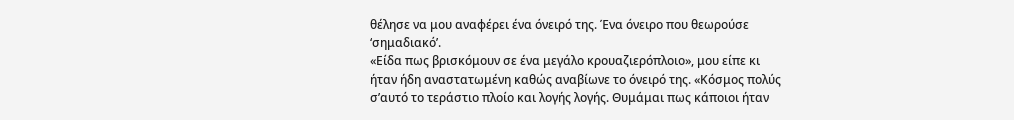θέλησε να μου αναφέρει ένα όνειρό της. Ένα όνειρο που θεωρούσε ‘σημαδιακό’.
«Είδα πως βρισκόμουν σε ένα μεγάλο κρουαζιερόπλοιο», μου είπε κι ήταν ήδη αναστατωμένη καθώς αναβίωνε το όνειρό της. «Κόσμος πολύς σ’αυτό το τεράστιο πλοίο και λογής λογής. Θυμάμαι πως κάποιοι ήταν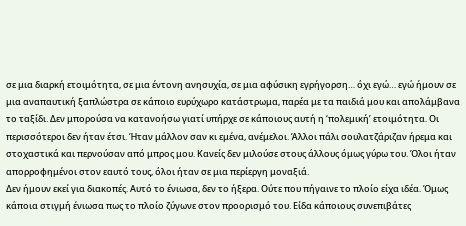σε μια διαρκή ετοιμότητα, σε μια έντονη ανησυχία, σε μια αφύσικη εγρήγορση… όχι εγώ… εγώ ήμουν σε μια αναπαυτική ξαπλώστρα σε κάποιο ευρύχωρο κατάστρωμα, παρέα με τα παιδιά μου και απολάμβανα το ταξίδι. Δεν μπορούσα να κατανοήσω γιατί υπήρχε σε κάποιους αυτή η ‘πολεμική’ ετοιμότητα. Οι περισσότεροι δεν ήταν έτσι. Ήταν μάλλον σαν κι εμένα, ανέμελοι. Άλλοι πάλι σουλατζάριζαν ήρεμα και στοχαστικά και περνούσαν από μπρος μου. Κανείς δεν μιλούσε στους άλλους όμως γύρω του. Όλοι ήταν απορροφημένοι στον εαυτό τους, όλοι ήταν σε μια περίεργη μοναξιά.
Δεν ήμουν εκεί για διακοπές. Αυτό το ένιωσα, δεν το ήξερα. Ούτε που πήγαινε το πλοίο είχα ιδέα. Όμως κάποια στιγμή ένιωσα πως το πλοίο ζύγωνε στον προορισμό του. Είδα κάποιους συνεπιβάτες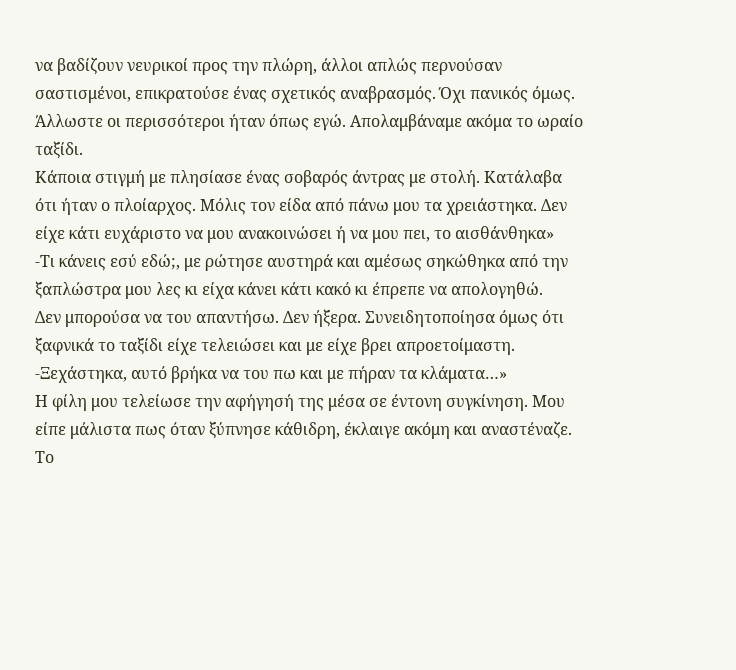να βαδίζουν νευρικοί προς την πλώρη, άλλοι απλώς περνούσαν σαστισμένοι, επικρατούσε ένας σχετικός αναβρασμός. Όχι πανικός όμως. Άλλωστε οι περισσότεροι ήταν όπως εγώ. Απολαμβάναμε ακόμα το ωραίο ταξίδι.
Κάποια στιγμή με πλησίασε ένας σοβαρός άντρας με στολή. Κατάλαβα ότι ήταν ο πλοίαρχος. Μόλις τον είδα από πάνω μου τα χρειάστηκα. Δεν είχε κάτι ευχάριστο να μου ανακοινώσει ή να μου πει, το αισθάνθηκα»
-Τι κάνεις εσύ εδώ;, με ρώτησε αυστηρά και αμέσως σηκώθηκα από την ξαπλώστρα μου λες κι είχα κάνει κάτι κακό κι έπρεπε να απολογηθώ.
Δεν μπορούσα να του απαντήσω. Δεν ήξερα. Συνειδητοποίησα όμως ότι ξαφνικά το ταξίδι είχε τελειώσει και με είχε βρει απροετοίμαστη.
-Ξεχάστηκα, αυτό βρήκα να του πω και με πήραν τα κλάματα…»
Η φίλη μου τελείωσε την αφήγησή της μέσα σε έντονη συγκίνηση. Μου είπε μάλιστα πως όταν ξύπνησε κάθιδρη, έκλαιγε ακόμη και αναστέναζε. Το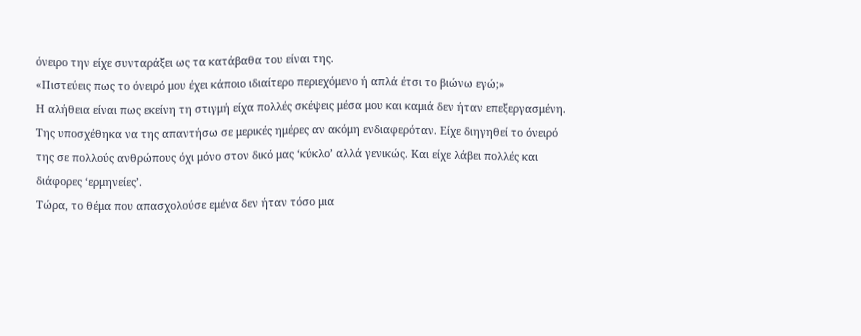όνειρο την είχε συνταράξει ως τα κατάβαθα του είναι της.
«Πιστεύεις πως το όνειρό μου έχει κάποιο ιδιαίτερο περιεχόμενο ή απλά έτσι το βιώνω εγώ;»
Η αλήθεια είναι πως εκείνη τη στιγμή είχα πολλές σκέψεις μέσα μου και καμιά δεν ήταν επεξεργασμένη. Της υποσχέθηκα να της απαντήσω σε μερικές ημέρες αν ακόμη ενδιαφερόταν. Είχε διηγηθεί το όνειρό της σε πολλούς ανθρώπους όχι μόνο στον δικό μας ‘κύκλο’ αλλά γενικώς. Και είχε λάβει πολλές και διάφορες ‘ερμηνείες’.
Τώρα, το θέμα που απασχολούσε εμένα δεν ήταν τόσο μια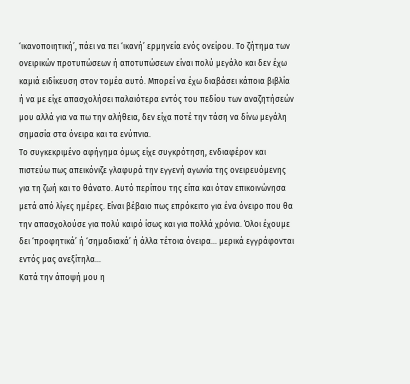‘ικανοποιητική’, πάει να πει ‘ικανή’ ερμηνεία ενός ονείρου. Το ζήτημα των ονειρικών προτυπώσεων ή αποτυπώσεων είναι πολύ μεγάλο και δεν έχω καμιά ειδίκευση στον τομέα αυτό. Μπορεί να έχω διαβάσει κάποια βιβλία ή να με είχε απασχολήσει παλαιότερα εντός του πεδίου των αναζητήσεών μου αλλά για να πω την αλήθεια, δεν είχα ποτέ την τάση να δίνω μεγάλη σημασία στα όνειρα και τα ενύπνια.
Το συγκεκριμένο αφήγημα όμως είχε συγκρότηση, ενδιαφέρον και πιστεύω πως απεικόνιζε γλαφυρά την εγγενή αγωνία της ονειρευόμενης για τη ζωή και το θάνατο. Αυτό περίπου της είπα και όταν επικοινώνησα μετά από λίγες ημέρες. Είναι βέβαιο πως επρόκειτο για ένα όνειρο που θα την απασχολούσε για πολύ καιρό ίσως και για πολλά χρόνια. Όλοι έχουμε δει ‘προφητικά’ ή ‘σημαδιακά’ ή άλλα τέτοια όνειρα… μερικά εγγράφονται εντός μας ανεξίτηλα…
Κατά την άποψή μου η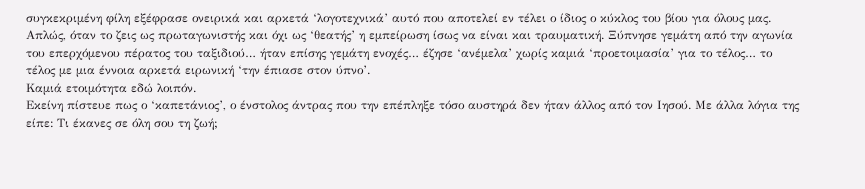συγκεκριμένη φίλη εξέφρασε ονειρικά και αρκετά ‘λογοτεχνικά’ αυτό που αποτελεί εν τέλει ο ίδιος ο κύκλος του βίου για όλους μας. Απλώς, όταν το ζεις ως πρωταγωνιστής και όχι ως ‘θεατής’ η εμπείρωση ίσως να είναι και τραυματική. Ξύπνησε γεμάτη από την αγωνία του επερχόμενου πέρατος του ταξιδιού… ήταν επίσης γεμάτη ενοχές… έζησε ‘ανέμελα’ χωρίς καμιά ‘προετοιμασία’ για το τέλος… το τέλος με μια έννοια αρκετά ειρωνική ‘την έπιασε στον ύπνο’.
Καμιά ετοιμότητα εδώ λοιπόν.
Εκείνη πίστευε πως ο ‘καπετάνιος’, ο ένστολος άντρας που την επέπληξε τόσο αυστηρά δεν ήταν άλλος από τον Ιησού. Με άλλα λόγια της είπε: Τι έκανες σε όλη σου τη ζωή;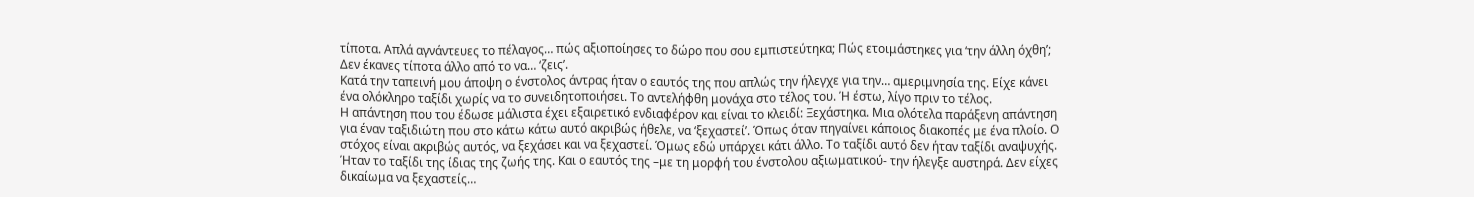τίποτα. Απλά αγνάντευες το πέλαγος… πώς αξιοποίησες το δώρο που σου εμπιστεύτηκα; Πώς ετοιμάστηκες για ‘την άλλη όχθη’; Δεν έκανες τίποτα άλλο από το να… ‘ζεις’.
Κατά την ταπεινή μου άποψη ο ένστολος άντρας ήταν ο εαυτός της που απλώς την ήλεγχε για την… αμεριμνησία της. Είχε κάνει ένα ολόκληρο ταξίδι χωρίς να το συνειδητοποιήσει. Το αντελήφθη μονάχα στο τέλος του. Ή έστω, λίγο πριν το τέλος.
Η απάντηση που του έδωσε μάλιστα έχει εξαιρετικό ενδιαφέρον και είναι το κλειδί: Ξεχάστηκα. Μια ολότελα παράξενη απάντηση για έναν ταξιδιώτη που στο κάτω κάτω αυτό ακριβώς ήθελε, να ‘ξεχαστεί’. Όπως όταν πηγαίνει κάποιος διακοπές με ένα πλοίο. Ο στόχος είναι ακριβώς αυτός, να ξεχάσει και να ξεχαστεί. Όμως εδώ υπάρχει κάτι άλλο. Το ταξίδι αυτό δεν ήταν ταξίδι αναψυχής. Ήταν το ταξίδι της ίδιας της ζωής της. Και ο εαυτός της –με τη μορφή του ένστολου αξιωματικού- την ήλεγξε αυστηρά. Δεν είχες δικαίωμα να ξεχαστείς…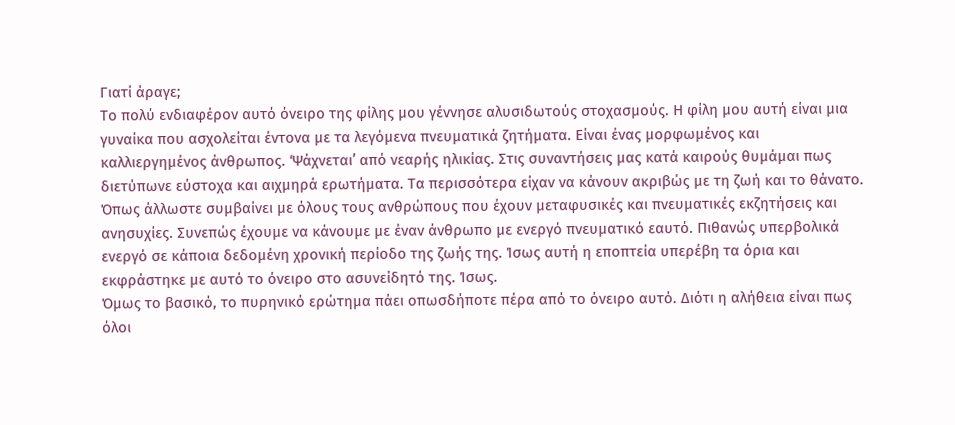Γιατί άραγε;
Το πολύ ενδιαφέρον αυτό όνειρο της φίλης μου γέννησε αλυσιδωτούς στοχασμούς. Η φίλη μου αυτή είναι μια γυναίκα που ασχολείται έντονα με τα λεγόμενα πνευματικά ζητήματα. Είναι ένας μορφωμένος και καλλιεργημένος άνθρωπος. ‘Ψάχνεται’ από νεαρής ηλικίας. Στις συναντήσεις μας κατά καιρούς θυμάμαι πως διετύπωνε εύστοχα και αιχμηρά ερωτήματα. Τα περισσότερα είχαν να κάνουν ακριβώς με τη ζωή και το θάνατο. Όπως άλλωστε συμβαίνει με όλους τους ανθρώπους που έχουν μεταφυσικές και πνευματικές εκζητήσεις και ανησυχίες. Συνεπώς έχουμε να κάνουμε με έναν άνθρωπο με ενεργό πνευματικό εαυτό. Πιθανώς υπερβολικά ενεργό σε κάποια δεδομένη χρονική περίοδο της ζωής της. Ίσως αυτή η εποπτεία υπερέβη τα όρια και εκφράστηκε με αυτό το όνειρο στο ασυνείδητό της. Ίσως.
Όμως το βασικό, το πυρηνικό ερώτημα πάει οπωσδήποτε πέρα από το όνειρο αυτό. Διότι η αλήθεια είναι πως όλοι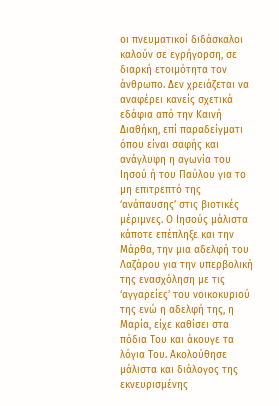οι πνευματικοί διδάσκαλοι καλούν σε εγρήγορση, σε διαρκή ετοιμότητα τον άνθρωπο. Δεν χρειάζεται να αναφέρει κανείς σχετικά εδάφια από την Καινή Διαθήκη, επί παραδείγματι όπου είναι σαφής και ανάγλυφη η αγωνία του Ιησού ή του Παύλου για το μη επιτρεπτό της ‘ανάπαυσης’ στις βιοτικές μέριμνες. Ο Ιησούς μάλιστα κάποτε επέπληξε και την Μάρθα, την μια αδελφή του Λαζάρου για την υπερβολική της ενασχόληση με τις ‘αγγαρείες’ του νοικοκυριού της ενώ η αδελφή της, η Μαρία, είχε καθίσει στα πόδια Του και άκουγε τα λόγια Του. Ακολούθησε μάλιστα και διάλογος της εκνευρισμένης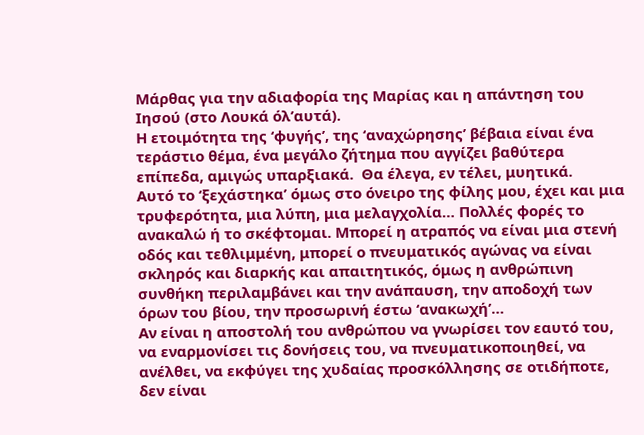Μάρθας για την αδιαφορία της Μαρίας και η απάντηση του Ιησού (στο Λουκά όλ’αυτά).
Η ετοιμότητα της ‘φυγής’, της ‘αναχώρησης’ βέβαια είναι ένα τεράστιο θέμα, ένα μεγάλο ζήτημα που αγγίζει βαθύτερα επίπεδα, αμιγώς υπαρξιακά.  Θα έλεγα, εν τέλει, μυητικά.
Αυτό το ‘ξεχάστηκα’ όμως στο όνειρο της φίλης μου, έχει και μια τρυφερότητα, μια λύπη, μια μελαγχολία… Πολλές φορές το ανακαλώ ή το σκέφτομαι. Μπορεί η ατραπός να είναι μια στενή οδός και τεθλιμμένη, μπορεί ο πνευματικός αγώνας να είναι σκληρός και διαρκής και απαιτητικός, όμως η ανθρώπινη συνθήκη περιλαμβάνει και την ανάπαυση, την αποδοχή των όρων του βίου, την προσωρινή έστω ‘ανακωχή’…
Αν είναι η αποστολή του ανθρώπου να γνωρίσει τον εαυτό του, να εναρμονίσει τις δονήσεις του, να πνευματικοποιηθεί, να ανέλθει, να εκφύγει της χυδαίας προσκόλλησης σε οτιδήποτε, δεν είναι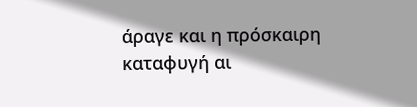άραγε και η πρόσκαιρη καταφυγή αι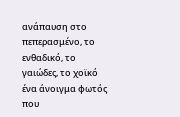ανάπαυση στο πεπερασμένο, το ενθαδικό, το γαιώδες, το χοϊκό ένα άνοιγμα φωτός που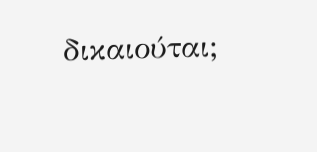δικαιούται;